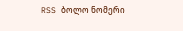RSS ბოლო ნომერი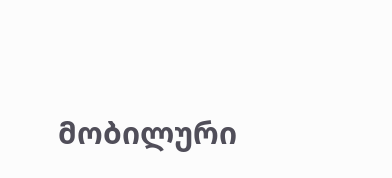მობილური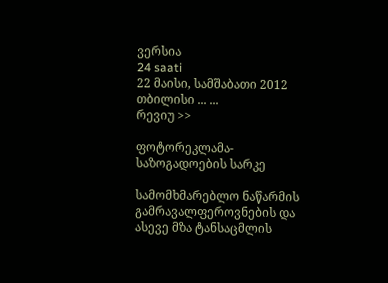ვერსია
24 saati
22 მაისი, სამშაბათი 2012
თბილისი ... ...
რევიუ >>

ფოტორეკლამა-საზოგადოების სარკე

სამომხმარებლო ნაწარმის გამრავალფეროვნების და ასევე მზა ტანსაცმლის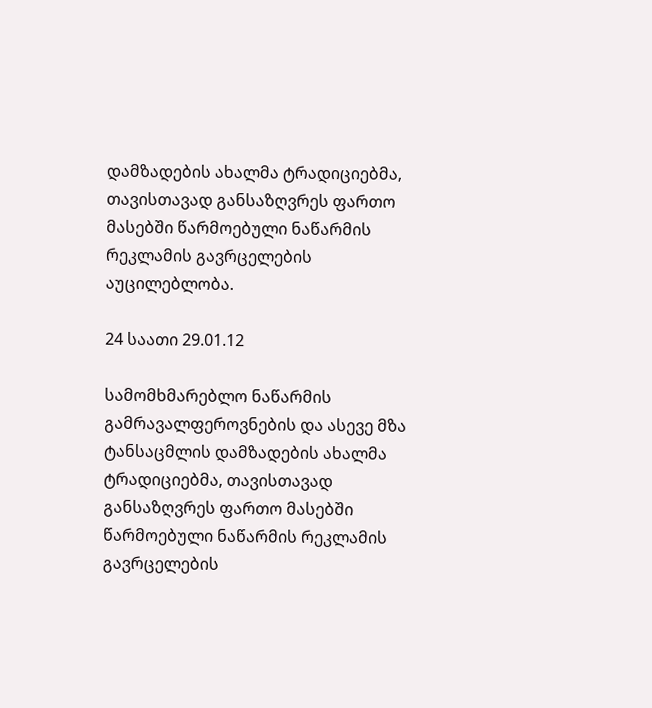დამზადების ახალმა ტრადიციებმა, თავისთავად განსაზღვრეს ფართო მასებში წარმოებული ნაწარმის რეკლამის გავრცელების აუცილებლობა.

24 საათი 29.01.12

სამომხმარებლო ნაწარმის გამრავალფეროვნების და ასევე მზა ტანსაცმლის დამზადების ახალმა ტრადიციებმა, თავისთავად განსაზღვრეს ფართო მასებში წარმოებული ნაწარმის რეკლამის გავრცელების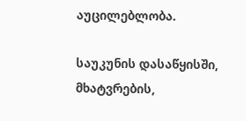აუცილებლობა.

საუკუნის დასაწყისში, მხატვრების,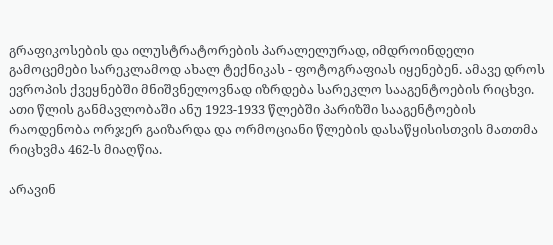გრაფიკოსების და ილუსტრატორების პარალელურად, იმდროინდელი გამოცემები სარეკლამოდ ახალ ტექნიკას - ფოტოგრაფიას იყენებენ. ამავე დროს ევროპის ქვეყნებში მნიშვნელოვნად იზრდება სარეკლო სააგენტოების რიცხვი. ათი წლის განმავლობაში ანუ 1923-1933 წლებში პარიზში სააგენტოების რაოდენობა ორჯერ გაიზარდა და ორმოციანი წლების დასაწყისისთვის მათთმა რიცხვმა 462-ს მიაღწია.

არავინ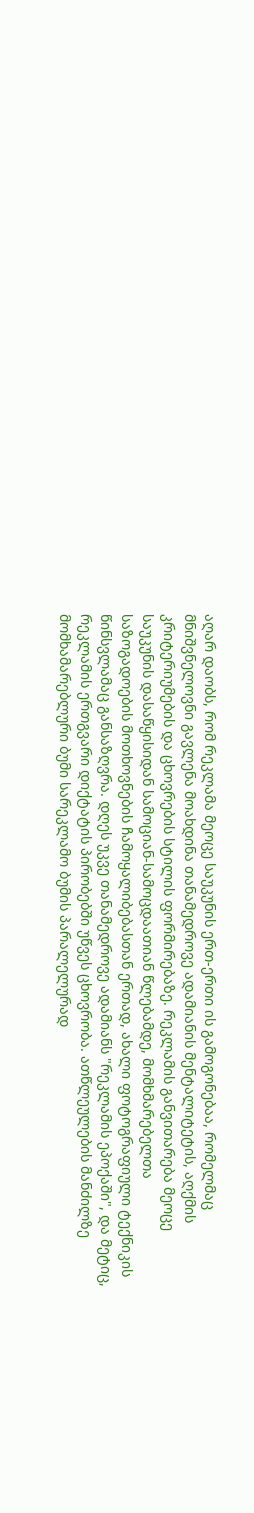აღარ დაობს, რომ რეკლამა მეოცე საუკუნის ერთ-ერთი ის გამოგონებაა, რომელმაც მნიშვნელოვნი გავლენა მოახდინა თანამედროვე ადამიანის მენტალიტეტის, აღქმის კრიტერიუმების და ცხოვრების სტილის ფორმირებაზე. რეკლამის განვითარება მეოცე საუკუნის დასაწყისიდან სამოციან-სამოცდაათიან წლებამდე, მომხმარებელთა საზოგადოების მოთხოვნების ჩამოყალიბებასთან ერთად, ახალი ფოტოგრაფიული ტექნიკის წინსვლამაც განსაზღვრა. დღეს უკვე თანამედროვე ადამიანს "რეკლამის ეპოქაში", და მეტიც, რეკლამის ერთგვარი დიქტატის პირობებში უწვეს ცხოვრობა. ათწლეულების მანძილზე მომხამარებლური ბუმი სარეკლამო ბუმის პარალელურად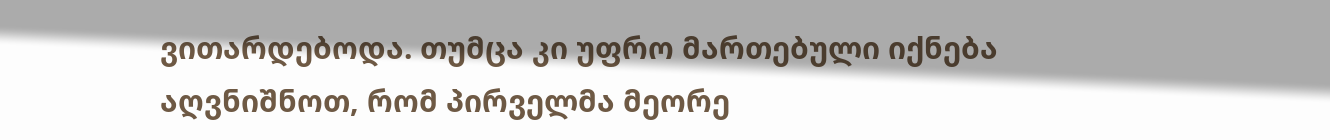ვითარდებოდა. თუმცა კი უფრო მართებული იქნება აღვნიშნოთ, რომ პირველმა მეორე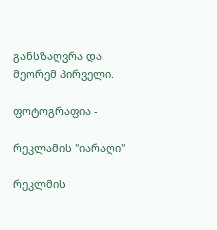განსზაღვრა და მეორემ პირველი.

ფოტოგრაფია -

რეკლამის "იარაღი"

რეკლმის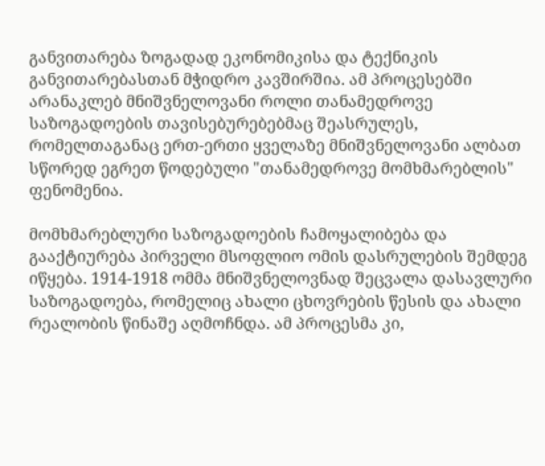განვითარება ზოგადად ეკონომიკისა და ტექნიკის განვითარებასთან მჭიდრო კავშირშია. ამ პროცესებში არანაკლებ მნიშვნელოვანი როლი თანამედროვე საზოგადოების თავისებურებებმაც შეასრულეს, რომელთაგანაც ერთ-ერთი ყველაზე მნიშვნელოვანი ალბათ სწორედ ეგრეთ წოდებული "თანამედროვე მომხმარებლის" ფენომენია.

მომხმარებლური საზოგადოების ჩამოყალიბება და გააქტიურება პირველი მსოფლიო ომის დასრულების შემდეგ იწყება. 1914-1918 ომმა მნიშვნელოვნად შეცვალა დასავლური საზოგადოება, რომელიც ახალი ცხოვრების წესის და ახალი რეალობის წინაშე აღმოჩნდა. ამ პროცესმა კი,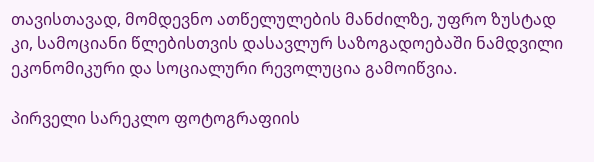თავისთავად, მომდევნო ათწელულების მანძილზე, უფრო ზუსტად კი, სამოციანი წლებისთვის დასავლურ საზოგადოებაში ნამდვილი ეკონომიკური და სოციალური რევოლუცია გამოიწვია.

პირველი სარეკლო ფოტოგრაფიის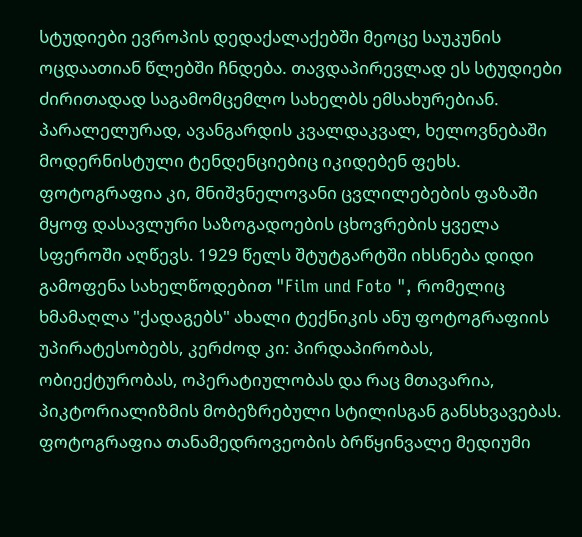სტუდიები ევროპის დედაქალაქებში მეოცე საუკუნის ოცდაათიან წლებში ჩნდება. თავდაპირევლად ეს სტუდიები ძირითადად საგამომცემლო სახელბს ემსახურებიან. პარალელურად, ავანგარდის კვალდაკვალ, ხელოვნებაში მოდერნისტული ტენდენციებიც იკიდებენ ფეხს. ფოტოგრაფია კი, მნიშვნელოვანი ცვლილებების ფაზაში მყოფ დასავლური საზოგადოების ცხოვრების ყველა სფეროში აღწევს. 1929 წელს შტუტგარტში იხსნება დიდი გამოფენა სახელწოდებით "Film und Foto ", რომელიც ხმამაღლა "ქადაგებს" ახალი ტექნიკის ანუ ფოტოგრაფიის უპირატესობებს, კერძოდ კი: პირდაპირობას, ობიექტურობას, ოპერატიულობას და რაც მთავარია, პიკტორიალიზმის მობეზრებული სტილისგან განსხვავებას. ფოტოგრაფია თანამედროვეობის ბრწყინვალე მედიუმი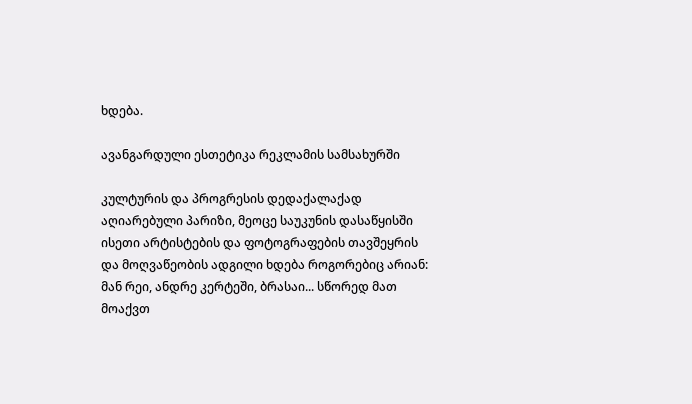ხდება.

ავანგარდული ესთეტიკა რეკლამის სამსახურში

კულტურის და პროგრესის დედაქალაქად აღიარებული პარიზი, მეოცე საუკუნის დასაწყისში ისეთი არტისტების და ფოტოგრაფების თავშეყრის და მოღვაწეობის ადგილი ხდება როგორებიც არიან: მან რეი, ანდრე კერტეში, ბრასაი... სწორედ მათ მოაქვთ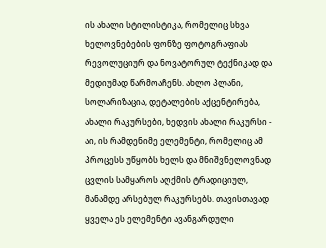ის ახალი სტილისტიკა, რომელიც სხვა ხელოვნებების ფონზე ფოტოგრაფიას რევოლუციურ და ნოვატორულ ტექნიკად და მედიუმად წარმოაჩენს. ახლო პლანი, სოლარიზაცია, დეტალების აქცენტირება, ახალი რაკურსები, ხედვის ახალი რაკურსი - აი, ის რამდენიმე ელემენტი, რომელიც ამ პროცესს უწყობს ხელს და მნიშვნელოვნად ცვლის სამყაროს აღქმის ტრადიციულ, მანამდე არსებულ რაკურსებს. თავისთავად ყველა ეს ელემენტი ავანგარდული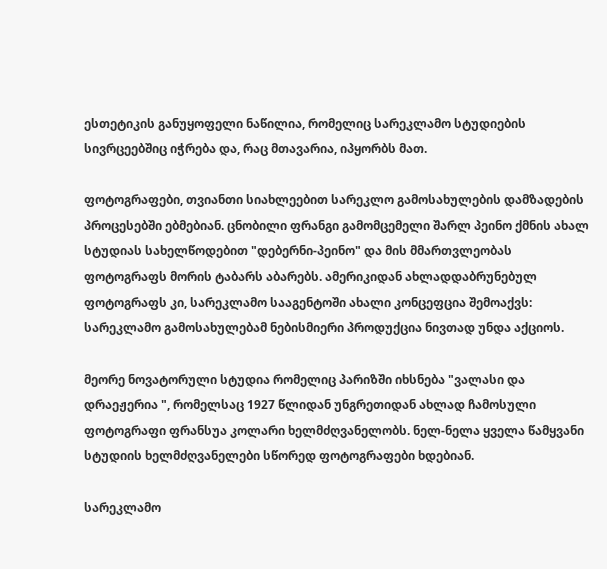ესთეტიკის განუყოფელი ნაწილია, რომელიც სარეკლამო სტუდიების სივრცეებშიც იჭრება და, რაც მთავარია, იპყორბს მათ.

ფოტოგრაფები, თვიანთი სიახლეებით სარეკლო გამოსახულების დამზადების პროცესებში ებმებიან. ცნობილი ფრანგი გამომცემელი შარლ პეინო ქმნის ახალ სტუდიას სახელწოდებით "დებერნი-პეინო" და მის მმართვლეობას ფოტოგრაფს მორის ტაბარს აბარებს. ამერიკიდან ახლადდაბრუნებულ ფოტოგრაფს კი, სარეკლამო სააგენტოში ახალი კონცეფცია შემოაქვს: სარეკლამო გამოსახულებამ ნებისმიერი პროდუქცია ნივთად უნდა აქციოს.

მეორე ნოვატორული სტუდია რომელიც პარიზში იხსნება "ვალასი და დრაეჟერია ", რომელსაც 1927 წლიდან უნგრეთიდან ახლად ჩამოსული ფოტოგრაფი ფრანსუა კოლარი ხელმძღვანელობს. ნელ-ნელა ყველა წამყვანი სტუდიის ხელმძღვანელები სწორედ ფოტოგრაფები ხდებიან.

სარეკლამო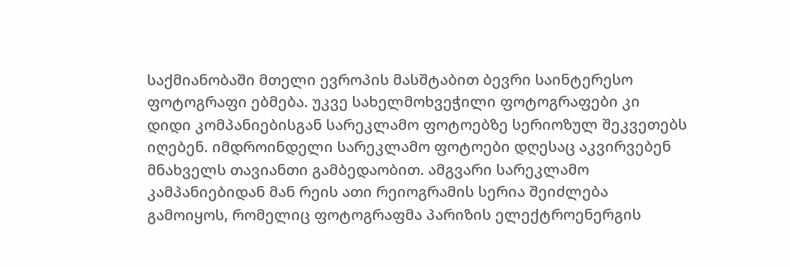საქმიანობაში მთელი ევროპის მასშტაბით ბევრი საინტერესო ფოტოგრაფი ებმება. უკვე სახელმოხვეჭილი ფოტოგრაფები კი დიდი კომპანიებისგან სარეკლამო ფოტოებზე სერიოზულ შეკვეთებს იღებენ. იმდროინდელი სარეკლამო ფოტოები დღესაც აკვირვებენ მნახველს თავიანთი გამბედაობით. ამგვარი სარეკლამო კამპანიებიდან მან რეის ათი რეიოგრამის სერია შეიძლება გამოიყოს, რომელიც ფოტოგრაფმა პარიზის ელექტროენერგის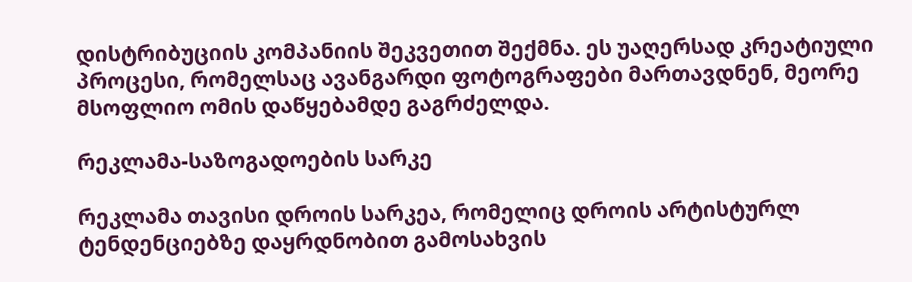დისტრიბუციის კომპანიის შეკვეთით შექმნა. ეს უაღერსად კრეატიული პროცესი, რომელსაც ავანგარდი ფოტოგრაფები მართავდნენ, მეორე მსოფლიო ომის დაწყებამდე გაგრძელდა.

რეკლამა-საზოგადოების სარკე

რეკლამა თავისი დროის სარკეა, რომელიც დროის არტისტურლ ტენდენციებზე დაყრდნობით გამოსახვის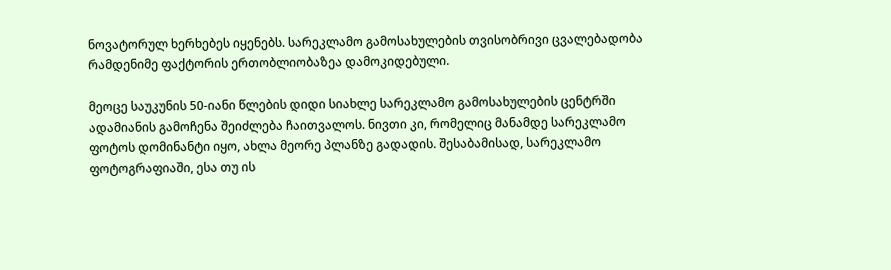ნოვატორულ ხერხებეს იყენებს. სარეკლამო გამოსახულების თვისობრივი ცვალებადობა რამდენიმე ფაქტორის ერთობლიობაზეა დამოკიდებული.

მეოცე საუკუნის 50-იანი წლების დიდი სიახლე სარეკლამო გამოსახულების ცენტრში ადამიანის გამოჩენა შეიძლება ჩაითვალოს. ნივთი კი, რომელიც მანამდე სარეკლამო ფოტოს დომინანტი იყო, ახლა მეორე პლანზე გადადის. შესაბამისად, სარეკლამო ფოტოგრაფიაში, ესა თუ ის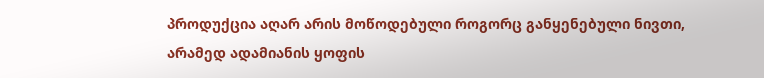პროდუქცია აღარ არის მოწოდებული როგორც განყენებული ნივთი, არამედ ადამიანის ყოფის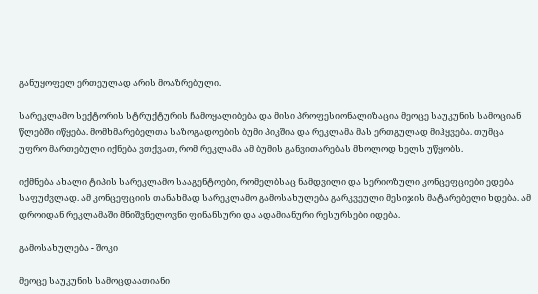განუყოფელ ერთეულად არის მოაზრებული.

სარეკლამო სექტორის სტრუქტურის ჩამოყალიბება და მისი პროფესიონალიზაცია მეოცე საუკუნის სამოციან წლებში იწყება. მომხმარებელთა საზოგადოების ბუმი პიკშია და რეკლამა მას ერთგულად მიჰყვება. თუმცა უფრო მართებული იქნება ვთქვათ, რომ რეკლამა ამ ბუმის განვითარებას მხოლოდ ხელს უწყობს.

იქმნება ახალი ტიპის სარეკლამო სააგენტოები, რომელბსაც ნამდვილი და სერიოზული კონცეფციები ედება საფუძვლად. ამ კონცეფციის თანახმად სარეკლამო გამოსახულება გარკვეული მესიჯის მატარებელი ხდება. ამ დროიდან რეკლამაში მნიშვნელოვნი ფინანსური და ადამიანური რესურსები იდება.

გამოსახულება - შოკი

მეოცე საუკუნის სამოცდაათიანი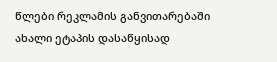წლები რეკლამის განვითარებაში ახალი ეტაპის დასაწყისად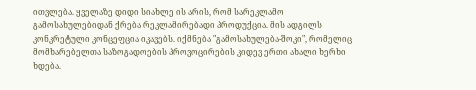ითვლება. ყველაზე დიდი სიახლე ის არის, რომ სარეკლამო გამოსახულებიდან ქრება რეკლამირებადი პროდუქცია. მის ადგილს კონკრეტული კონცეფცია იკავებს. იქმნება "გამოსახულება-შოკი", რომელიც მომხარებელთა საზოგადოების პროვოცირების კიდევ ერთი ახალი ხერხი ხდება.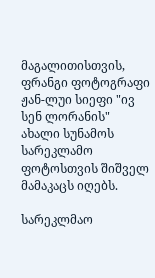მაგალითისთვის, ფრანგი ფოტოგრაფი ჟან-ლუი სიეფი "ივ სენ ლორანის" ახალი სუნამოს სარეკლამო ფოტოსთვის შიშველ მამაკაცს იღებს.

სარეკლმაო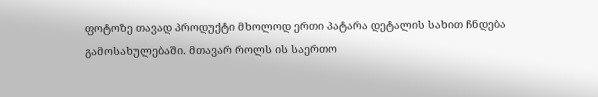ფოტოზე თავად პროდუქტი მხოლოდ ერთი პატარა დეტალის სახით ჩნდება გამოსახულებაში. მთავარ როლს ის საერთო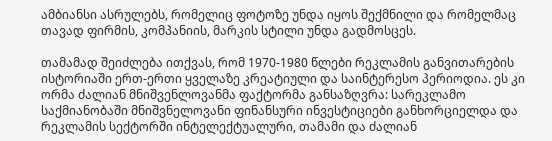ამბიანსი ასრულებს, რომელიც ფოტოზე უნდა იყოს შექმნილი და რომელმაც თავად ფირმის, კომპანიის, მარკის სტილი უნდა გადმოსცეს.

თამამად შეიძლება ითქვას, რომ 1970-1980 წლები რეკლამის განვითარების ისტორიაში ერთ-ერთი ყველაზე კრეატიული და საინტერესო პერიოდია. ეს კი ორმა ძალიან მნიშვენლოვანმა ფაქტორმა განსაზღვრა: სარეკლამო საქმიანობაში მნიშვნელოვანი ფინანსური ინვესტიციები განხორციელდა და რეკლამის სექტორში ინტელექტუალური, თამამი და ძალიან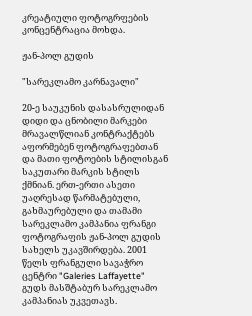კრეატიული ფოტოგრფების კონცენტრაცია მოხდა.

ჟან-პოლ გუდის

"სარეკლამო კარნავალი"

20-ე საუკუნის დასასრულიდან დიდი და ცნობილი მარკები მრავალწლიან კონტრაქტებს აფორმებენ ფოტოგრაფებთან და მათი ფოტოების სტილისგან საკუთარი მარკის სტილს ქმნიან. ერთ-ერთი ასეთი უაღრესად წარმატებული, გახმაურებული და თამამი სარეკლამო კამპანია ფრანგი ფოტოგრაფის ჟან-პოლ გუდის სახელს უკავშირდება. 2001 წელს ფრანგული სავაჭრო ცენტრი "Galeries Laffayette" გუდს მასშტაბურ სარეკლამო კამპანიას უკვეთავს.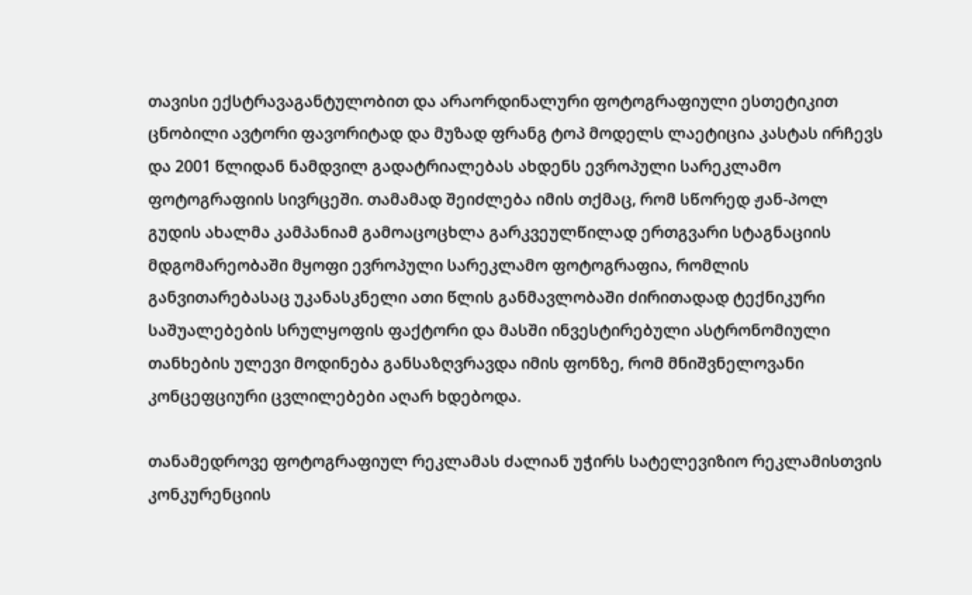თავისი ექსტრავაგანტულობით და არაორდინალური ფოტოგრაფიული ესთეტიკით ცნობილი ავტორი ფავორიტად და მუზად ფრანგ ტოპ მოდელს ლაეტიცია კასტას ირჩევს და 2001 წლიდან ნამდვილ გადატრიალებას ახდენს ევროპული სარეკლამო ფოტოგრაფიის სივრცეში. თამამად შეიძლება იმის თქმაც, რომ სწორედ ჟან-პოლ გუდის ახალმა კამპანიამ გამოაცოცხლა გარკვეულწილად ერთგვარი სტაგნაციის მდგომარეობაში მყოფი ევროპული სარეკლამო ფოტოგრაფია, რომლის განვითარებასაც უკანასკნელი ათი წლის განმავლობაში ძირითადად ტექნიკური საშუალებების სრულყოფის ფაქტორი და მასში ინვესტირებული ასტრონომიული თანხების ულევი მოდინება განსაზღვრავდა იმის ფონზე, რომ მნიშვნელოვანი კონცეფციური ცვლილებები აღარ ხდებოდა.

თანამედროვე ფოტოგრაფიულ რეკლამას ძალიან უჭირს სატელევიზიო რეკლამისთვის კონკურენციის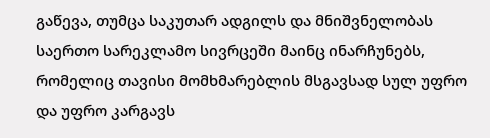გაწევა, თუმცა საკუთარ ადგილს და მნიშვნელობას საერთო სარეკლამო სივრცეში მაინც ინარჩუნებს, რომელიც თავისი მომხმარებლის მსგავსად სულ უფრო და უფრო კარგავს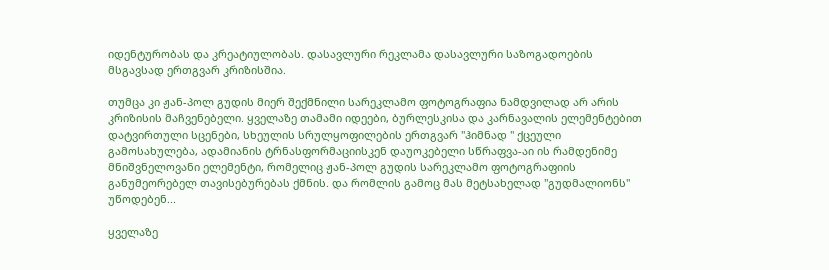იდენტურობას და კრეატიულობას. დასავლური რეკლამა დასავლური საზოგადოების მსგავსად ერთგვარ კრიზისშია.

თუმცა კი ჟან-პოლ გუდის მიერ შექმნილი სარეკლამო ფოტოგრაფია ნამდვილად არ არის კრიზისის მაჩვენებელი. ყველაზე თამამი იდეები, ბურლესკისა და კარნავალის ელემენტებით დატვირთული სცენები, სხეულის სრულყოფილების ერთგვარ "ჰიმნად " ქცეული გამოსახულება, ადამიანის ტრნასფორმაციისკენ დაუოკებელი სწრაფვა-აი ის რამდენიმე მნიშვნელოვანი ელემენტი, რომელიც ჟან-პოლ გუდის სარეკლამო ფოტოგრაფიის განუმეორებელ თავისებურებას ქმნის. და რომლის გამოც მას მეტსახელად "გუდმალიონს" უწოდებენ...

ყველაზე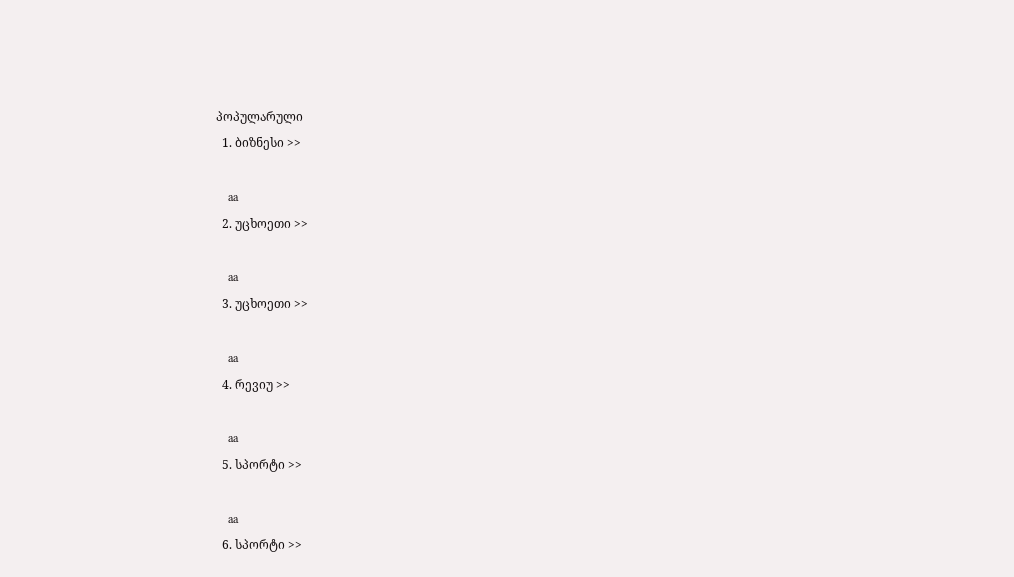პოპულარული
  1. ბიზნესი >>

    aa
  2. უცხოეთი >>

    aa
  3. უცხოეთი >>

    aa
  4. რევიუ >>

    aa
  5. სპორტი >>

    aa
  6. სპორტი >>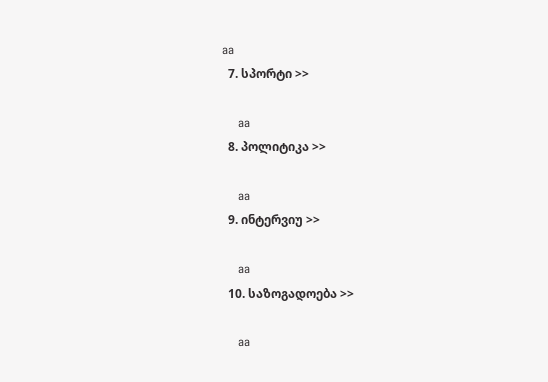aa
  7. სპორტი >>

    aa
  8. პოლიტიკა >>

    aa
  9. ინტერვიუ >>

    aa
  10. საზოგადოება >>

    aa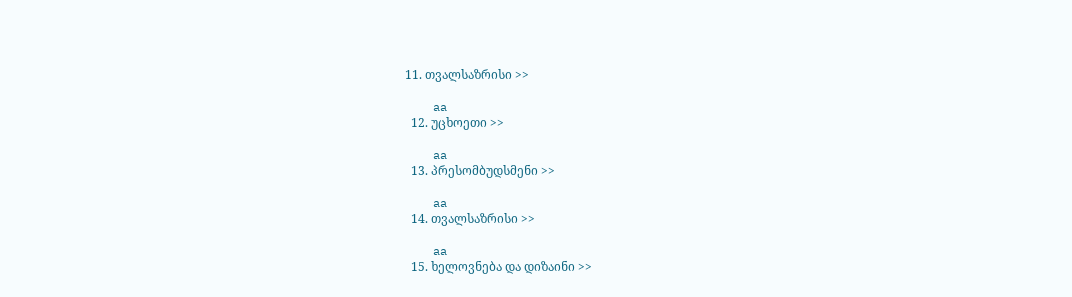11. თვალსაზრისი >>

    aa
  12. უცხოეთი >>

    aa
  13. პრესომბუდსმენი >>

    aa
  14. თვალსაზრისი >>

    aa
  15. ხელოვნება და დიზაინი >>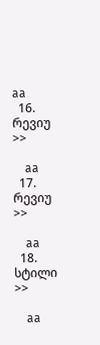aa
  16. რევიუ >>

    aa
  17. რევიუ >>

    aa
  18. სტილი >>

    aa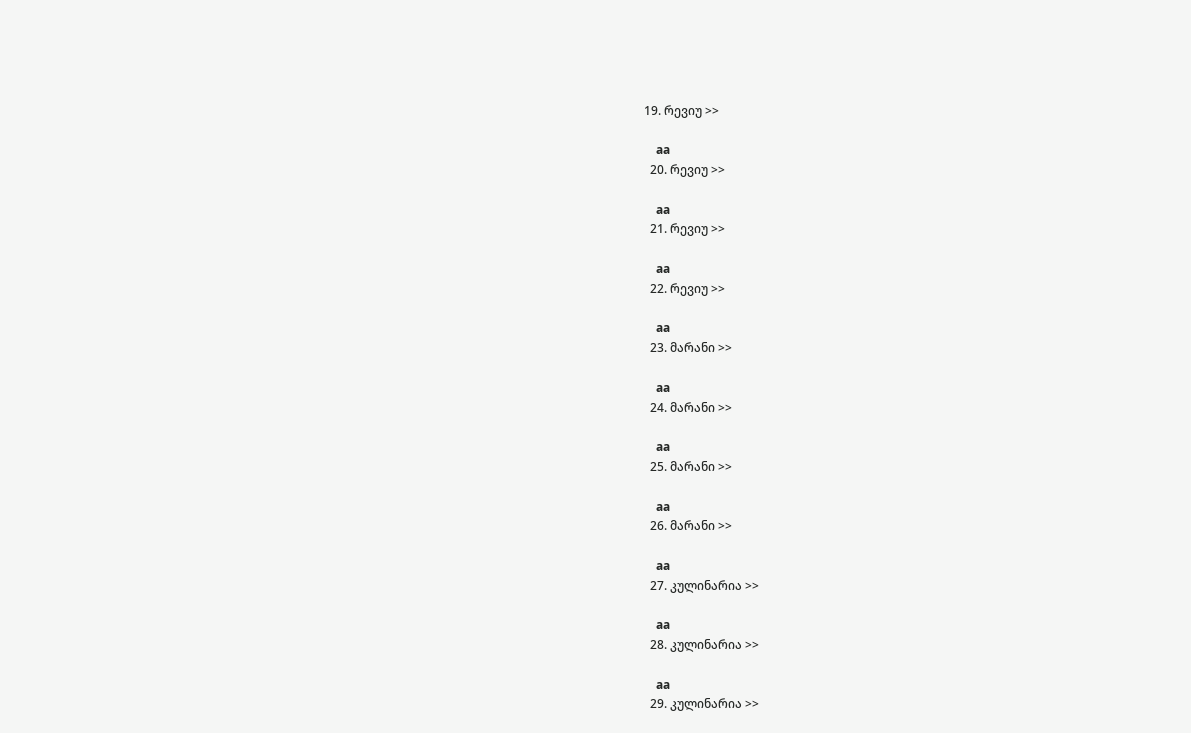19. რევიუ >>

    aa
  20. რევიუ >>

    aa
  21. რევიუ >>

    aa
  22. რევიუ >>

    aa
  23. მარანი >>

    aa
  24. მარანი >>

    aa
  25. მარანი >>

    aa
  26. მარანი >>

    aa
  27. კულინარია >>

    aa
  28. კულინარია >>

    aa
  29. კულინარია >>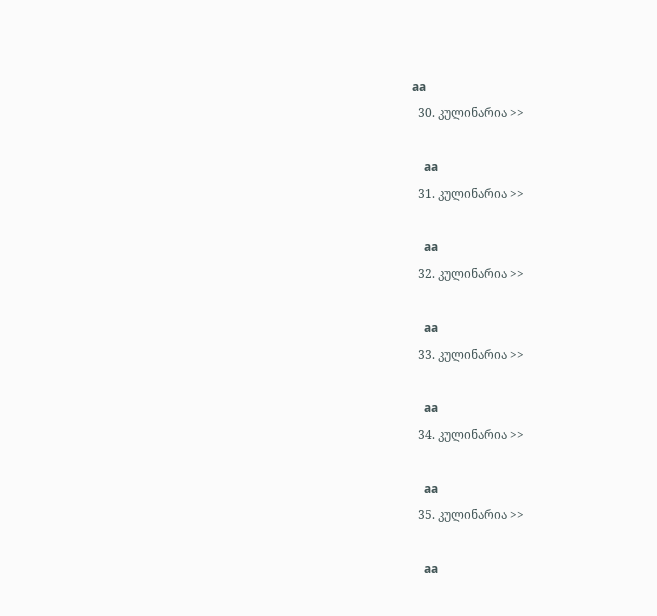aa
  30. კულინარია >>

    aa
  31. კულინარია >>

    aa
  32. კულინარია >>

    aa
  33. კულინარია >>

    aa
  34. კულინარია >>

    aa
  35. კულინარია >>

    aa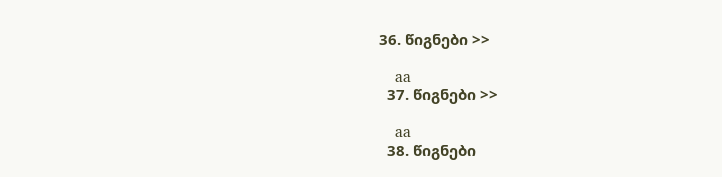36. წიგნები >>

    aa
  37. წიგნები >>

    aa
  38. წიგნები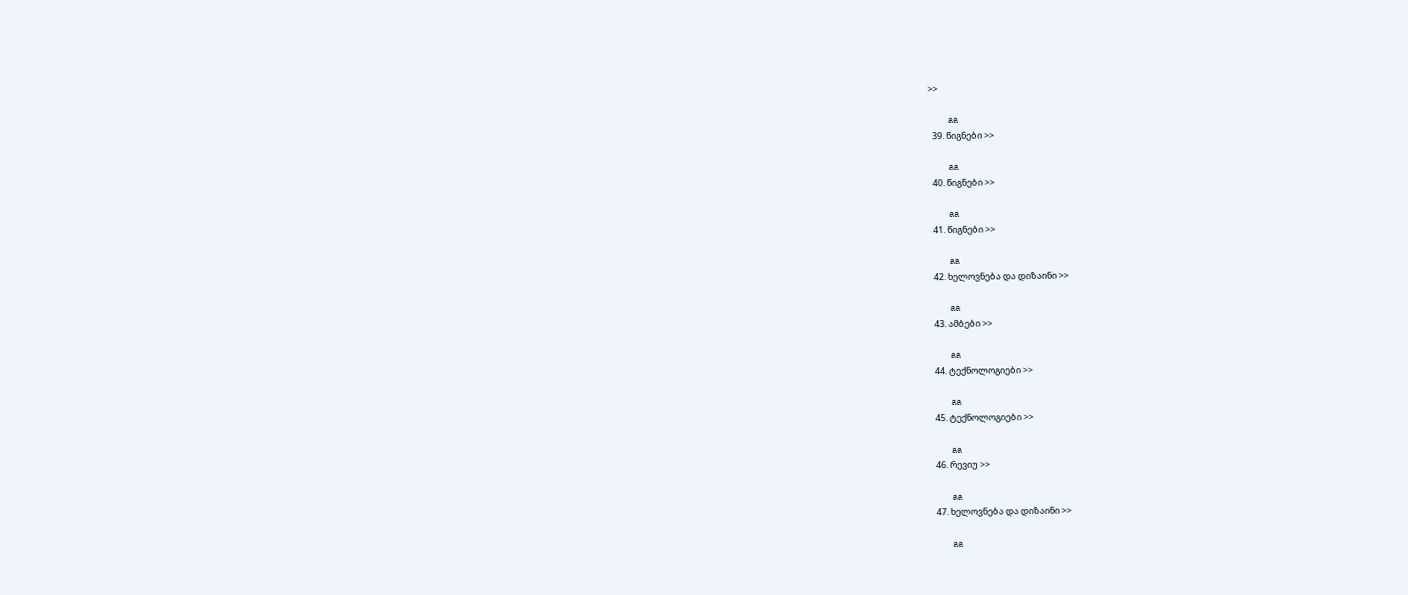>>

    aa
  39. წიგნები >>

    aa
  40. წიგნები >>

    aa
  41. წიგნები >>

    aa
  42. ხელოვნება და დიზაინი >>

    aa
  43. ამბები >>

    aa
  44. ტექნოლოგიები >>

    aa
  45. ტექნოლოგიები >>

    aa
  46. რევიუ >>

    aa
  47. ხელოვნება და დიზაინი >>

    aa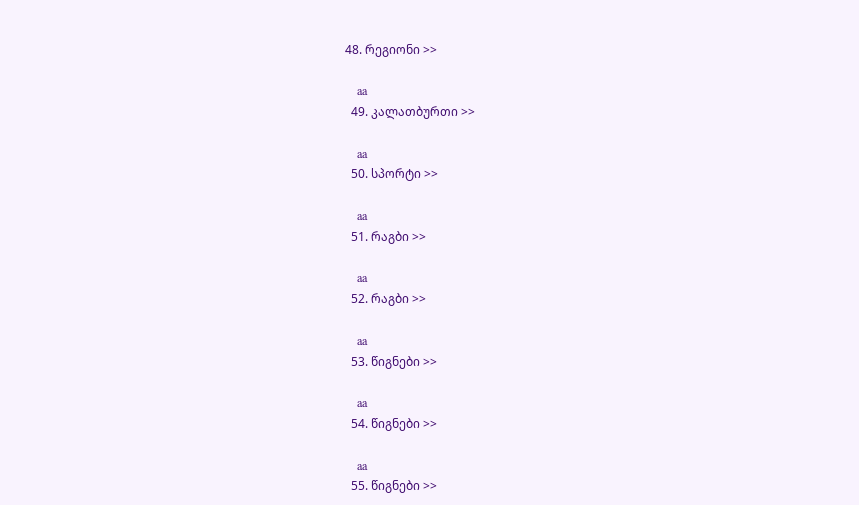48. რეგიონი >>

    aa
  49. კალათბურთი >>

    aa
  50. სპორტი >>

    aa
  51. რაგბი >>

    aa
  52. რაგბი >>

    aa
  53. წიგნები >>

    aa
  54. წიგნები >>

    aa
  55. წიგნები >>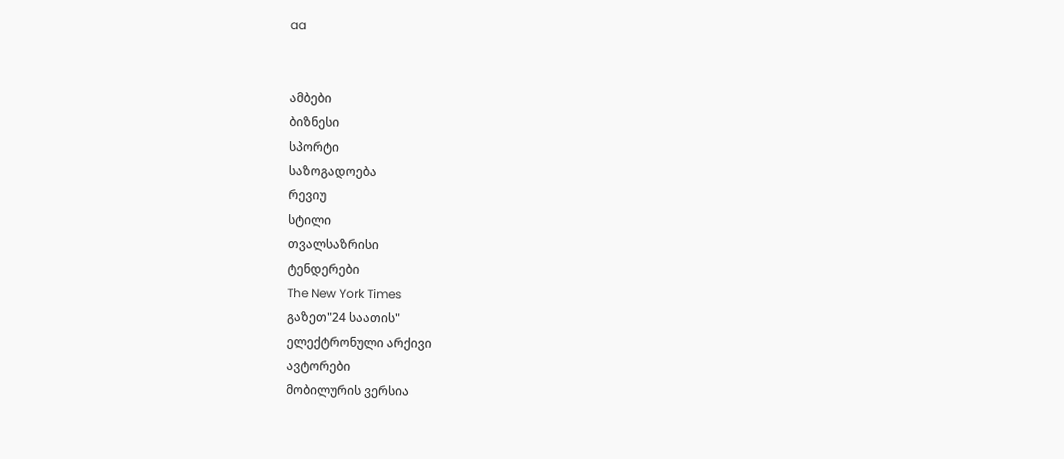aa


ამბები
ბიზნესი
სპორტი
საზოგადოება
რევიუ
სტილი
თვალსაზრისი
ტენდერები
The New York Times
გაზეთ"24 საათის"
ელექტრონული არქივი
ავტორები
მობილურის ვერსია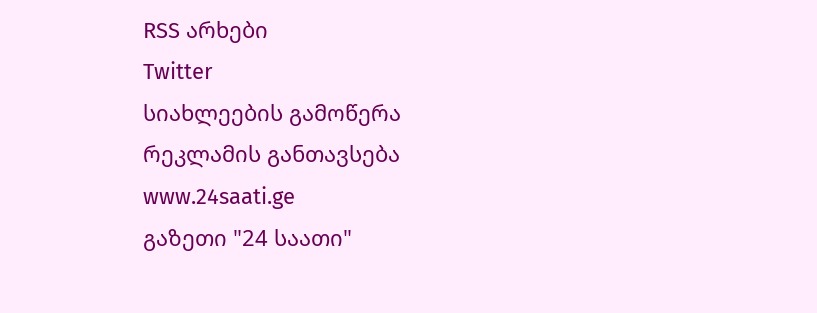RSS არხები
Twitter
სიახლეების გამოწერა
რეკლამის განთავსება
www.24saati.ge
გაზეთი "24 საათი"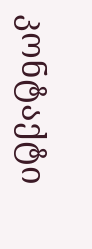კონტაქტი